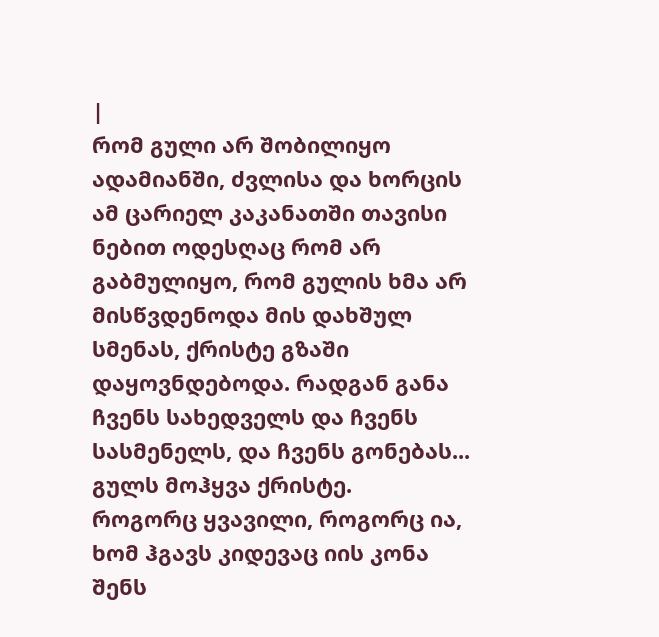|
რომ გული არ შობილიყო ადამიანში, ძვლისა და ხორცის ამ ცარიელ კაკანათში თავისი ნებით ოდესღაც რომ არ გაბმულიყო, რომ გულის ხმა არ მისწვდენოდა მის დახშულ სმენას, ქრისტე გზაში დაყოვნდებოდა. რადგან განა ჩვენს სახედველს და ჩვენს სასმენელს, და ჩვენს გონებას... გულს მოჰყვა ქრისტე.
როგორც ყვავილი, როგორც ია, ხომ ჰგავს კიდევაც იის კონა შენს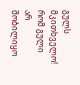გულს მკითხველო! რომ გული არ შობილიყო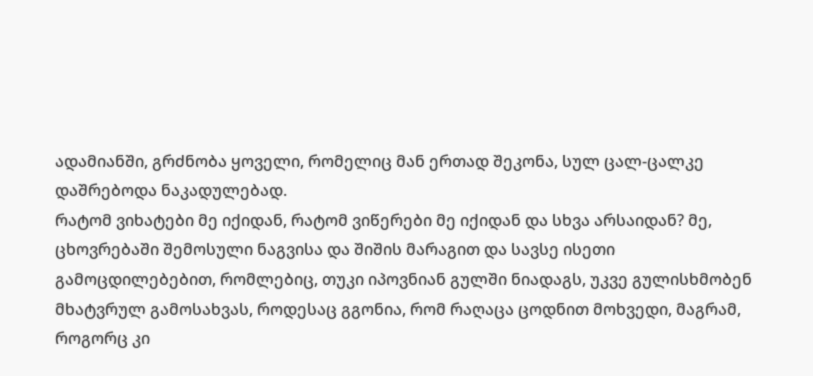ადამიანში, გრძნობა ყოველი, რომელიც მან ერთად შეკონა, სულ ცალ-ცალკე დაშრებოდა ნაკადულებად.
რატომ ვიხატები მე იქიდან, რატომ ვიწერები მე იქიდან და სხვა არსაიდან? მე, ცხოვრებაში შემოსული ნაგვისა და შიშის მარაგით და სავსე ისეთი გამოცდილებებით, რომლებიც, თუკი იპოვნიან გულში ნიადაგს, უკვე გულისხმობენ მხატვრულ გამოსახვას, როდესაც გგონია, რომ რაღაცა ცოდნით მოხვედი, მაგრამ, როგორც კი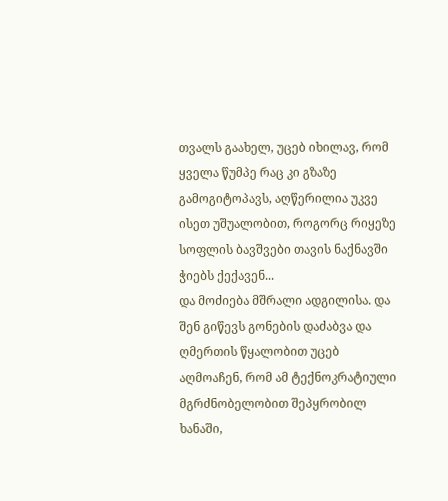თვალს გაახელ, უცებ იხილავ, რომ ყველა წუმპე რაც კი გზაზე გამოგიტოპავს, აღწერილია უკვე ისეთ უშუალობით, როგორც რიყეზე სოფლის ბავშვები თავის ნაქნავში ჭიებს ქექავენ...
და მოძიება მშრალი ადგილისა. და შენ გიწევს გონების დაძაბვა და ღმერთის წყალობით უცებ აღმოაჩენ, რომ ამ ტექნოკრატიული მგრძნობელობით შეპყრობილ ხანაში,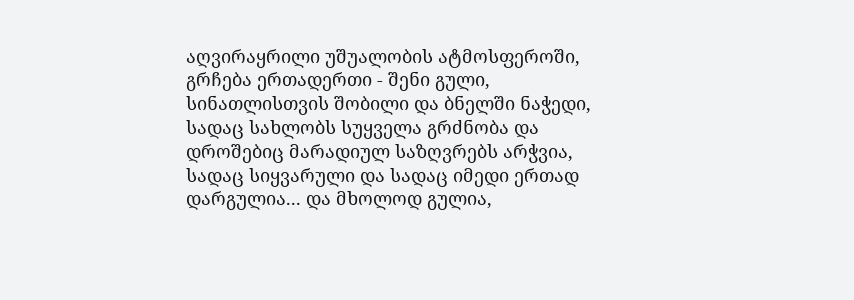აღვირაყრილი უშუალობის ატმოსფეროში, გრჩება ერთადერთი - შენი გული, სინათლისთვის შობილი და ბნელში ნაჭედი, სადაც სახლობს სუყველა გრძნობა და დროშებიც მარადიულ საზღვრებს არჭვია, სადაც სიყვარული და სადაც იმედი ერთად დარგულია... და მხოლოდ გულია,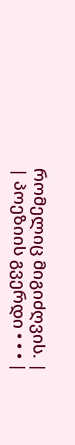რომელიც მიგიძღვის. |
| პოეზიის გვერდი • • • |